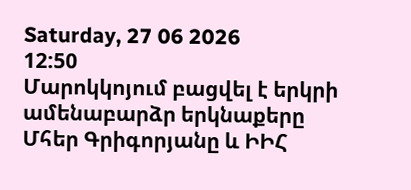Saturday, 27 06 2026
12:50
Մարոկկոյում բացվել է երկրի ամենաբարձր երկնաքերը
Մհեր Գրիգորյանը և ԻԻՀ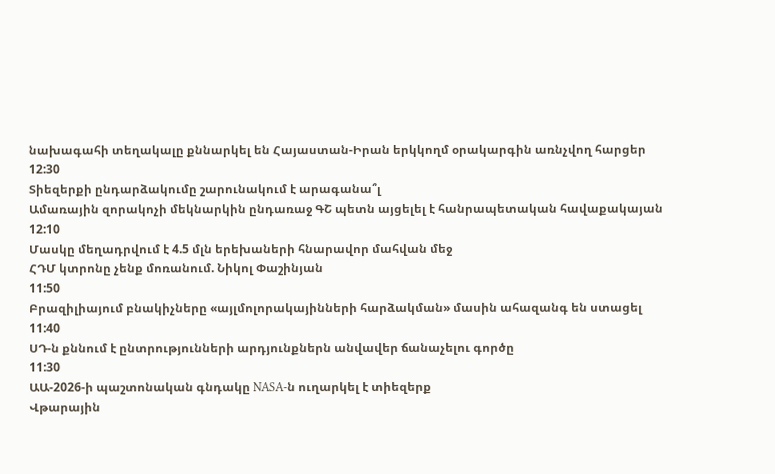նախագահի տեղակալը քննարկել են Հայաստան-Իրան երկկողմ օրակարգին առնչվող հարցեր
12:30
Տիեզերքի ընդարձակումը շարունակում է արագանա՞լ
Ամառային զորակոչի մեկնարկին ընդառաջ ԳՇ պետն այցելել է հանրապետական հավաքակայան
12:10
Մասկը մեղադրվում է 4.5 մլն երեխաների հնարավոր մահվան մեջ
ՀԴՄ կտրոնը չենք մոռանում. Նիկոլ Փաշինյան
11:50
Բրազիլիայում բնակիչները «այլմոլորակայինների հարձակման» մասին ահազանգ են ստացել
11:40
ՍԴ-ն քննում է ընտրությունների արդյունքներն անվավեր ճանաչելու գործը
11:30
ԱԱ-2026-ի պաշտոնական գնդակը NASA-ն ուղարկել է տիեզերք
Վթարային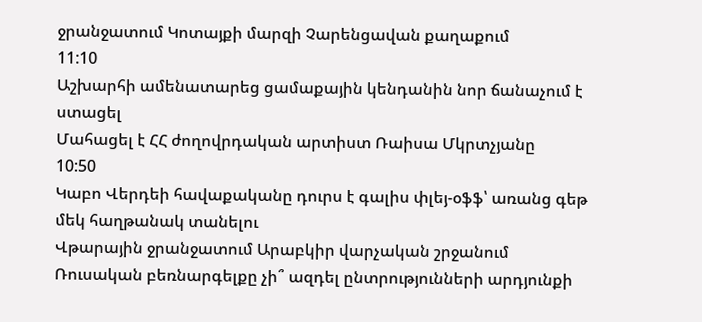ջրանջատում Կոտայքի մարզի Չարենցավան քաղաքում
11:10
Աշխարհի ամենատարեց ցամաքային կենդանին նոր ճանաչում է ստացել
Մահացել է ՀՀ ժողովրդական արտիստ Ռաիսա Մկրտչյանը
10:50
Կաբո Վերդեի հավաքականը դուրս է գալիս փլեյ-օֆֆ՝ առանց գեթ մեկ հաղթանակ տանելու
Վթարային ջրանջատում Արաբկիր վարչական շրջանում
Ռուսական բեռնարգելքը չի՞ ազդել ընտրությունների արդյունքի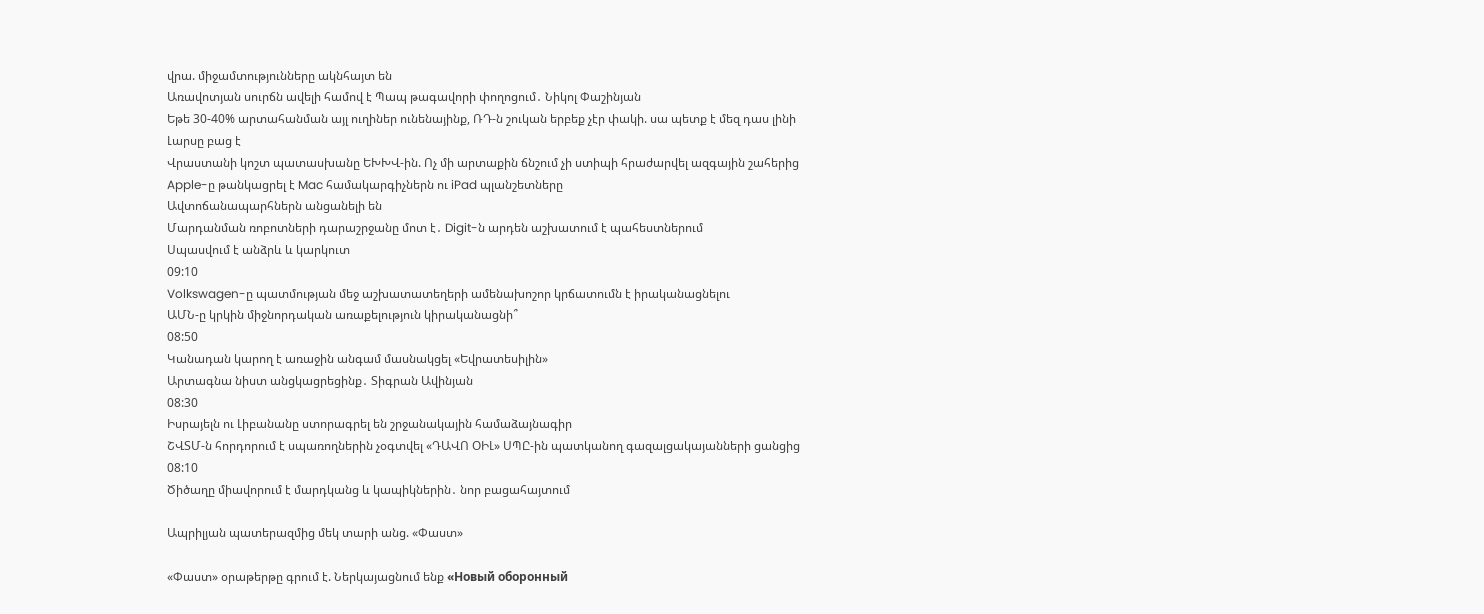վրա. միջամտությունները ակնհայտ են
Առավոտյան սուրճն ավելի համով է Պապ թագավորի փողոցում․ Նիկոլ Փաշինյան
Եթե 30-40% արտահանման այլ ուղիներ ունենայինք, ՌԴ-ն շուկան երբեք չէր փակի. սա պետք է մեզ դաս լինի
Լարսը բաց է
Վրաստանի կոշտ պատասխանը ԵԽԽՎ-ին. Ոչ մի արտաքին ճնշում չի ստիպի հրաժարվել ազգային շահերից
Apple-ը թանկացրել է Mac համակարգիչներն ու iPad պլանշետները
Ավտոճանապարհներն անցանելի են
Մարդանման ռոբոտների դարաշրջանը մոտ է․ Digit-ն արդեն աշխատում է պահեստներում
Սպասվում է անձրև և կարկուտ
09:10
Volkswagen-ը պատմության մեջ աշխատատեղերի ամենախոշոր կրճատումն է իրականացնելու
ԱՄՆ-ը կրկին միջնորդական առաքելություն կիրականացնի՞
08:50
Կանադան կարող է առաջին անգամ մասնակցել «Եվրատեսիլին»
Արտագնա նիստ անցկացրեցինք․ Տիգրան Ավինյան
08:30
Իսրայելն ու Լիբանանը ստորագրել են շրջանակային համաձայնագիր
ՇՎՏՄ-ն հորդորում է սպառողներին չօգտվել «ԴԱՎՈ ՕԻԼ» ՍՊԸ-ին պատկանող գազալցակայանների ցանցից
08:10
Ծիծաղը միավորում է մարդկանց և կապիկներին․ նոր բացահայտում

Ապրիլյան պատերազմից մեկ տարի անց. «Փաստ»

«Փաստ» օրաթերթը գրում է. Ներկայացնում ենք «Новый оборонный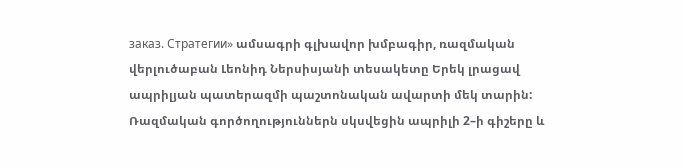заказ. Стратегии» ամսագրի գլխավոր խմբագիր, ռազմական վերլուծաբան Լեոնիդ Ներսիսյանի տեսակետը Երեկ լրացավ ապրիլյան պատերազմի պաշտոնական ավարտի մեկ տարին: Ռազմական գործողություններն սկսվեցին ապրիլի 2–ի գիշերը և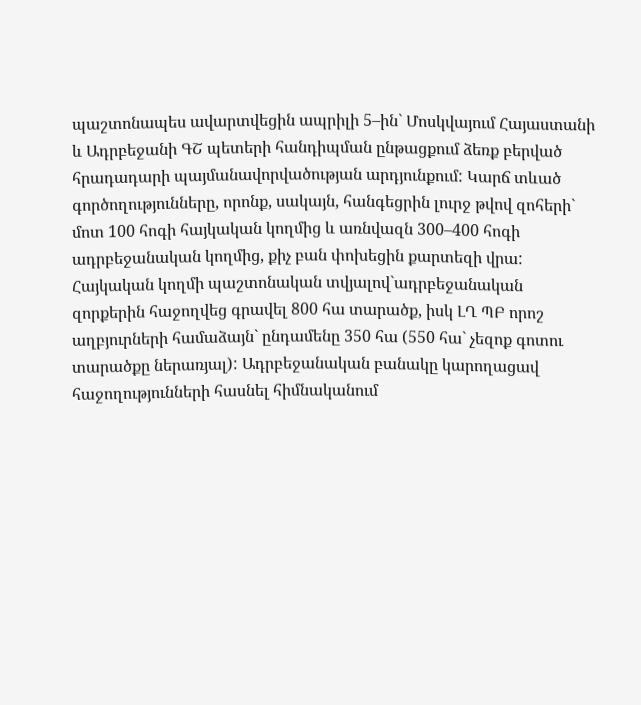պաշտոնապես ավարտվեցին ապրիլի 5–ին` Մոսկվայում Հայաստանի և Ադրբեջանի ԳՇ պետերի հանդիպման ընթացքում ձեռք բերված հրադադարի պայմանավորվածության արդյունքում: Կարճ տևած գործողությունները, որոնք, սակայն, հանգեցրին լուրջ թվով զոհերի` մոտ 100 հոգի հայկական կողմից և առնվազն 300–400 հոգի ադրբեջանական կողմից, քիչ բան փոխեցին քարտեզի վրա: Հայկական կողմի պաշտոնական տվյալով`ադրբեջանական զորքերին հաջողվեց գրավել 800 հա տարածք, իսկ ԼՂ ՊԲ որոշ աղբյուրների համաձայն` ընդամենը 350 հա (550 հա` չեզոք գոտու տարածքը ներառյալ): Ադրբեջանական բանակը կարողացավ հաջողությունների հասնել հիմնականում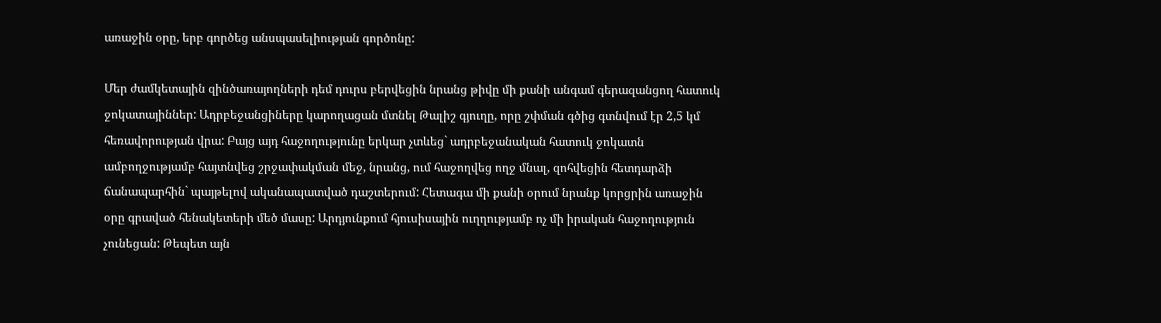առաջին օրը, երբ գործեց անսպասելիության գործոնը:

Մեր ժամկետային զինծառայողների դեմ դուրս բերվեցին նրանց թիվը մի քանի անգամ գերազանցող հատուկ ջոկատայիններ: Ադրբեջանցիները կարողացան մտնել Թալիշ գյուղը, որը շփման գծից գտնվում էր 2,5 կմ հեռավորության վրա: Բայց այդ հաջողությունը երկար չտևեց` ադրբեջանական հատուկ ջոկատն ամբողջությամբ հայտնվեց շրջափակման մեջ, նրանց, ում հաջողվեց ողջ մնալ, զոհվեցին հետդարձի ճանապարհին` պայթելով ականապատված դաշտերում: Հետագա մի քանի օրում նրանք կորցրին առաջին օրը գրաված հենակետերի մեծ մասը: Արդյունքում հյուսիսային ուղղությամբ ոչ մի իրական հաջողություն չունեցան: Թեպետ այն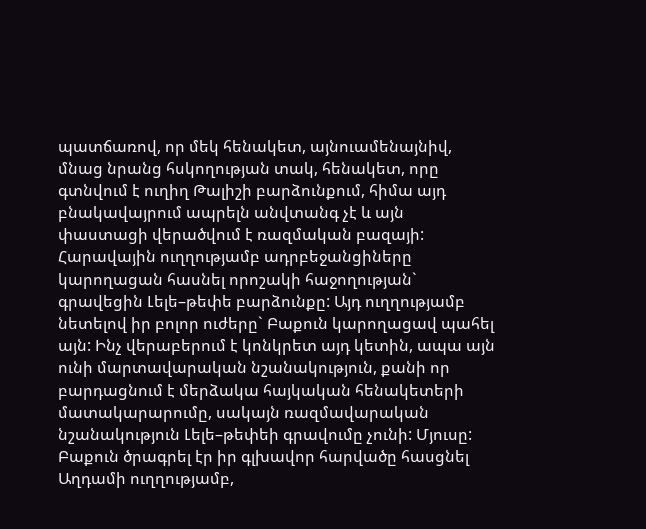պատճառով, որ մեկ հենակետ, այնուամենայնիվ, մնաց նրանց հսկողության տակ, հենակետ, որը գտնվում է ուղիղ Թալիշի բարձունքում, հիմա այդ բնակավայրում ապրելն անվտանգ չէ և այն փաստացի վերածվում է ռազմական բազայի: Հարավային ուղղությամբ ադրբեջանցիները կարողացան հասնել որոշակի հաջողության` գրավեցին Լելե–թեփե բարձունքը: Այդ ուղղությամբ նետելով իր բոլոր ուժերը` Բաքուն կարողացավ պահել այն: Ինչ վերաբերում է կոնկրետ այդ կետին, ապա այն ունի մարտավարական նշանակություն, քանի որ բարդացնում է մերձակա հայկական հենակետերի մատակարարումը, սակայն ռազմավարական նշանակություն Լելե–թեփեի գրավումը չունի: Մյուսը: Բաքուն ծրագրել էր իր գլխավոր հարվածը հասցնել Աղդամի ուղղությամբ,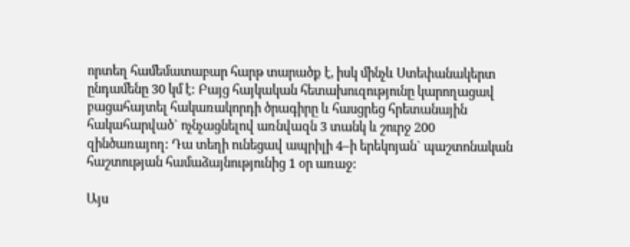որտեղ համեմատաբար հարթ տարածք է, իսկ մինչև Ստեփանակերտ ընդամենը 30 կմ է: Բայց հայկական հետախուզությունը կարողացավ բացահայտել հակառակորդի ծրագիրը և հասցրեց հրետանային հակահարված` ոչնչացնելով առնվազն 3 տանկ և շուրջ 200 զինծառայող: Դա տեղի ունեցավ ապրիլի 4–ի երեկոյան` պաշտոնական հաշտության համաձայնությունից 1 օր առաջ:

Այս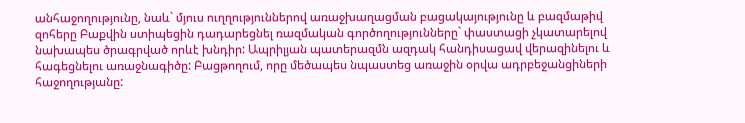անհաջողությունը, նաև` մյուս ուղղություններով առաջխաղացման բացակայությունը և բազմաթիվ զոհերը Բաքվին ստիպեցին դադարեցնել ռազմական գործողությունները` փաստացի չկատարելով նախապես ծրագրված որևէ խնդիր: Ապրիլյան պատերազմն ազդակ հանդիսացավ վերազինելու և հագեցնելու առաջնագիծը: Բացթողում, որը մեծապես նպաստեց առաջին օրվա ադրբեջանցիների հաջողությանը: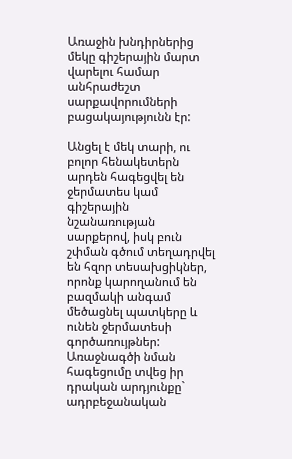Առաջին խնդիրներից մեկը գիշերային մարտ վարելու համար անհրաժեշտ սարքավորումների բացակայությունն էր:

Անցել է մեկ տարի, ու բոլոր հենակետերն արդեն հագեցվել են ջերմատես կամ գիշերային նշանառության սարքերով, իսկ բուն շփման գծում տեղադրվել են հզոր տեսախցիկներ, որոնք կարողանում են բազմակի անգամ մեծացնել պատկերը և ունեն ջերմատեսի գործառույթներ: Առաջնագծի նման հագեցումը տվեց իր դրական արդյունքը` ադրբեջանական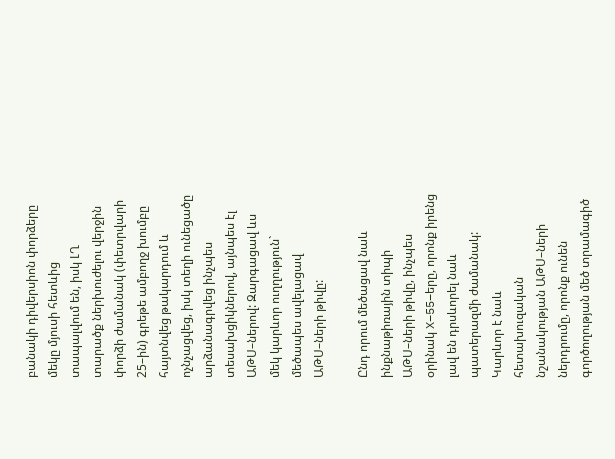բանակի դիվերսիոն փորձերը մեկը մյուսի հետևից տապալվում են, իսկ ԼՂ տարածք ներխուժելու վերջին փորձի ժամանակ (փետրվարի 25–ին) գրեթե ամբողջ խումբը հայտնվեց թակարդում և ոչնչացվեց, իսկ տեղի ունեցածը արձանագրվեց ինչպես տեսախցիկներով, այնպես էլ ԱԹՍ–ներով: Զարգացավ ևս մեկ կարևոր ուղղություն` մեծապես ավելացավ ԱԹՍ–ների թիվը:

Ընդ որում մեծացավ նաև ինքնաթիռային տիպի ԱԹՍ–ների թիվը, ինչպես օրինակ X–55–երը, որոնք իրենց լավ են դրսևորել նաև պատերազմի ժամանակ: Կարևոր է նաև հետախուզական նշանակության ԱԹՍ–ների ներդրումը, որոնք ունեն գործողության մեծ տրամագիծ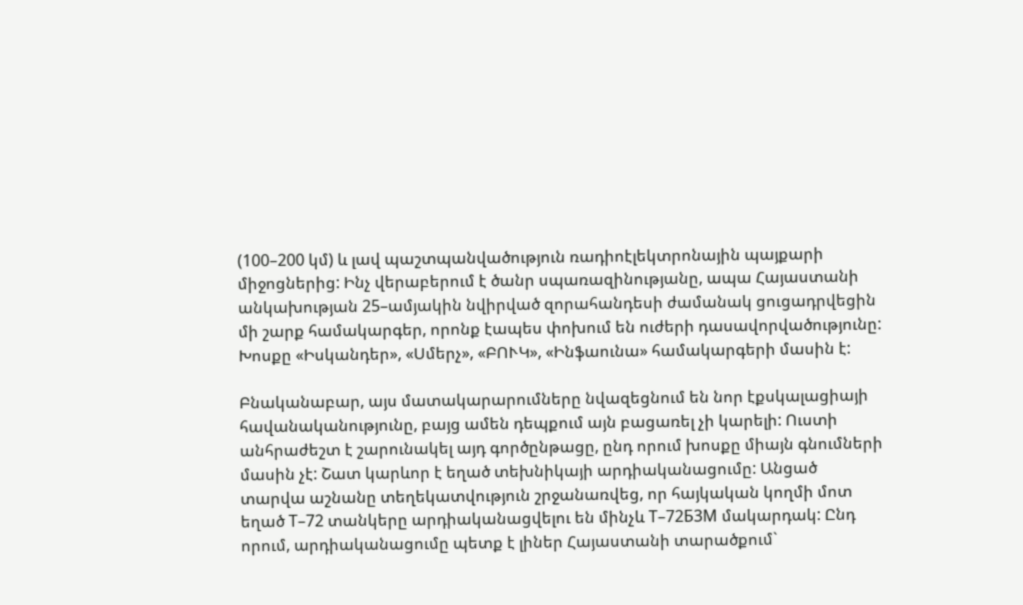(100–200 կմ) և լավ պաշտպանվածություն ռադիոէլեկտրոնային պայքարի միջոցներից: Ինչ վերաբերում է ծանր սպառազինությանը, ապա Հայաստանի անկախության 25–ամյակին նվիրված զորահանդեսի ժամանակ ցուցադրվեցին մի շարք համակարգեր, որոնք էապես փոխում են ուժերի դասավորվածությունը: Խոսքը «Իսկանդեր», «Սմերչ», «ԲՈՒԿ», «Ինֆաունա» համակարգերի մասին է:

Բնականաբար, այս մատակարարումները նվազեցնում են նոր էքսկալացիայի հավանականությունը, բայց ամեն դեպքում այն բացառել չի կարելի: Ուստի անհրաժեշտ է շարունակել այդ գործընթացը, ընդ որում խոսքը միայն գնումների մասին չէ: Շատ կարևոր է եղած տեխնիկայի արդիականացումը: Անցած տարվա աշնանը տեղեկատվություն շրջանառվեց, որ հայկական կողմի մոտ եղած Т–72 տանկերը արդիականացվելու են մինչև Т–72Б3М մակարդակ: Ընդ որում, արդիականացումը պետք է լիներ Հայաստանի տարածքում`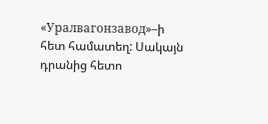«Уралвагонзавод»–ի հետ համատեղ: Սակայն դրանից հետո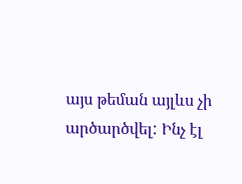այս թեման այլևս չի արծարծվել: Ինչ էլ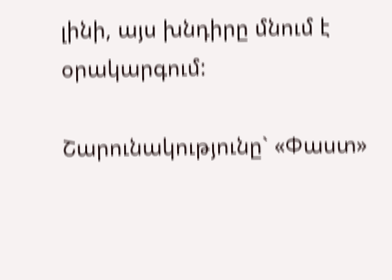լինի, այս խնդիրը մնում է օրակարգում:

Շարունակությունը` «Փաստ»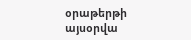օրաթերթի այսօրվա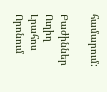համարում:

Բաժիններ
Ուղիղ
Լրահոս
Որոնում